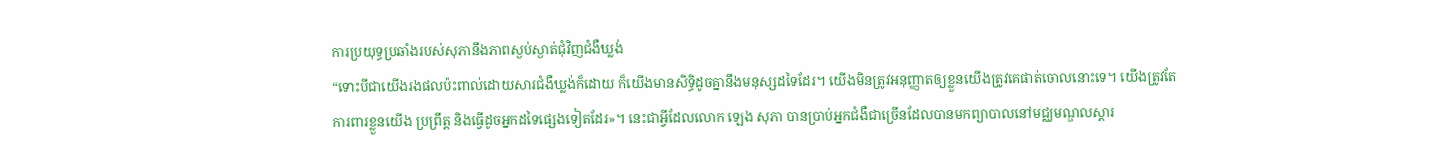ការប្រយុទ្ធប្រឆាំងរបស់សុភានឹងភាពស្ងប់ស្ងាត់ជុំវិញជំងឺឃ្លង់
“ទោះបីជាយើងរងផលប៉ះពាល់ដោយសារជំងឺឃ្លង់ក៏ដោយ ក៏យើងមានសិទ្ធិដូចគ្នានឹងមនុស្សដទៃដែរ។ យើងមិនត្រូវអនុញ្ញាតឲ្យខ្លួនយើងត្រូវគេផាត់ចោលនោះទេ។ យើងត្រូវតែការពារខ្លួនយើង ប្រព្រឹត្ត និងធ្វើដូចអ្នកដទៃផ្សេងទៀតដែរ»។ នេះជាអ្វីដែលលោក ឡេង សុភា បានប្រាប់អ្នកជំងឺជាច្រើនដែលបានមកព្យាបាលនៅមជ្ឈមណ្ឌលស្តារ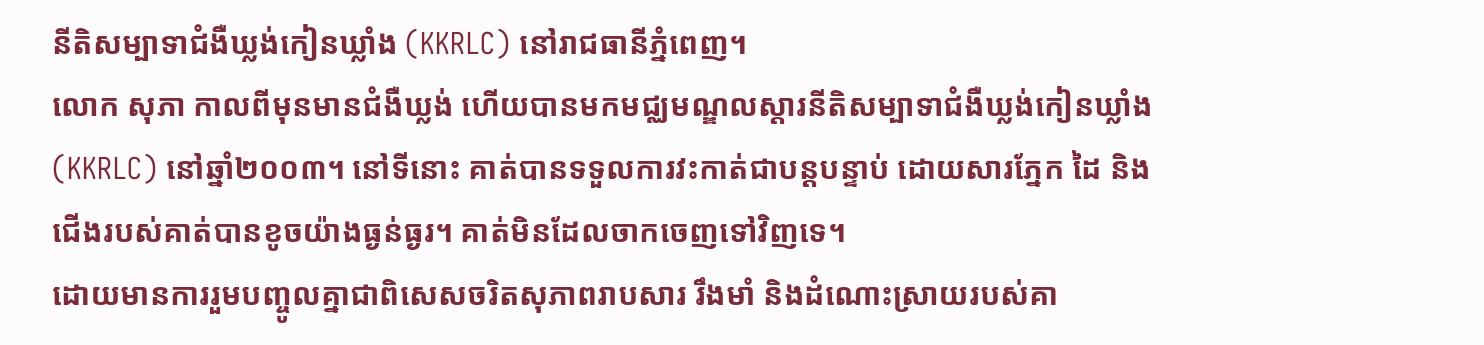នីតិសម្បាទាជំងឺឃ្លង់កៀនឃ្លាំង (KKRLC) នៅរាជធានីភ្នំពេញ។
លោក សុភា កាលពីមុនមានជំងឺឃ្លង់ ហើយបានមកមជ្ឈមណ្ឌលស្តារនីតិសម្បាទាជំងឺឃ្លង់កៀនឃ្លាំង (KKRLC) នៅឆ្នាំ២០០៣។ នៅទីនោះ គាត់បានទទួលការវះកាត់ជាបន្តបន្ទាប់ ដោយសារភ្នែក ដៃ និងជើងរបស់គាត់បានខូចយ៉ាងធ្ងន់ធ្ងរ។ គាត់មិនដែលចាកចេញទៅវិញទេ។
ដោយមានការរួមបញ្ចូលគ្នាជាពិសេសចរិតសុភាពរាបសារ រឹងមាំ និងដំណោះស្រាយរបស់គា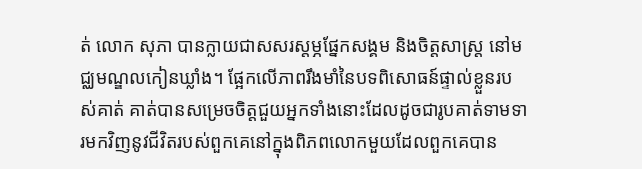ត់ លោក សុភា បានក្លាយជាសសរស្តម្ភផ្នែកសង្គម និងចិត្តសាស្ត្រ នៅមជ្ឈមណ្ឌលកៀនឃ្លាំង។ ផ្អែកលើភាពរឹងមាំនៃបទពិសោធន៍ផ្ទាល់ខ្លួនរបស់គាត់ គាត់បានសម្រេចចិត្តជួយអ្នកទាំងនោះដែលដូចជារូបគាត់ទាមទារមកវិញនូវជីវិតរបស់ពួកគេនៅក្នុងពិភពលោកមួយដែលពួកគេបាន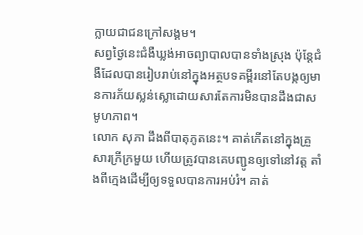ក្លាយជាជនក្រៅសង្គម។
សព្វថ្ងៃនេះជំងឺឃ្លង់អាចព្យាបាលបានទាំងស្រុង ប៉ុន្តែជំងឺដែលបានរៀបរាប់នៅក្នុងអត្ថបទគម្ពីរនៅតែបង្កឲ្យមានការភ័យស្លន់ស្លោដោយសារតែការមិនបានដឹងជាសមូហភាព។
លោក សុភា ដឹងពីបាតុភូតនេះ។ គាត់កើតនៅក្នុងគ្រួសារក្រីក្រមួយ ហើយត្រូវបានគេបញ្ជូនឲ្យទៅនៅវត្ត តាំងពីក្មេងដើម្បីឲ្យទទួលបានការអប់រំ។ គាត់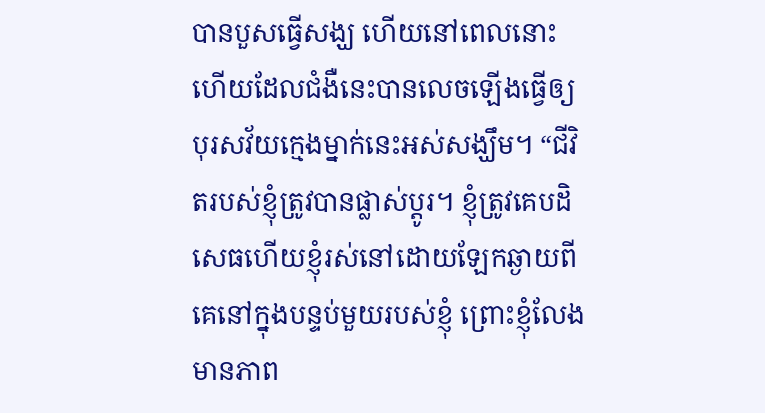បានបួសធ្វើសង្ឃ ហើយនៅពេលនោះហើយដែលជំងឺនេះបានលេចឡើងធ្វើឲ្យបុរសវ័យក្មេងម្នាក់នេះអស់សង្ឃឹម។ “ជីវិតរបស់ខ្ញុំត្រូវបានផ្លាស់ប្តូរ។ ខ្ញុំត្រូវគេបដិសេធហើយខ្ញុំរស់នៅដោយឡែកឆ្ងាយពីគេនៅក្នុងបន្ទប់មួយរបស់ខ្ញុំ ព្រោះខ្ញុំលែងមានភាព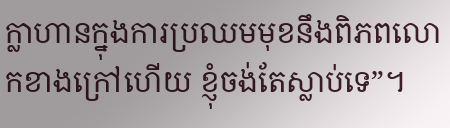ក្លាហានក្នុងការប្រឈមមុខនឹងពិភពលោកខាងក្រៅហើយ ខ្ញុំចង់តែស្លាប់ទេ”។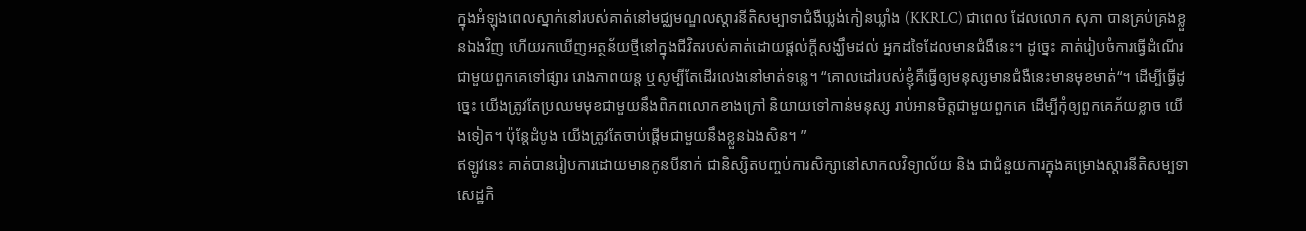ក្នុងអំឡុងពេលស្នាក់នៅរបស់គាត់នៅមជ្ឈមណ្ឌលស្តារនីតិសម្បាទាជំងឺឃ្លង់កៀនឃ្លាំង (KKRLC) ជាពេល ដែលលោក សុភា បានគ្រប់គ្រងខ្លួនឯងវិញ ហើយរកឃើញអត្ថន័យថ្មីនៅក្នុងជីវិតរបស់គាត់ដោយផ្តល់ក្តីសង្ឃឹមដល់ អ្នកដទៃដែលមានជំងឺនេះ។ ដូច្នេះ គាត់រៀបចំការធ្វើដំណើរជាមួយពួកគេទៅផ្សារ រោងភាពយន្ត ឬសូម្បីតែដើរលេងនៅមាត់ទន្លេ។ “គោលដៅរបស់ខ្ញុំគឺធ្វើឲ្យមនុស្សមានជំងឺនេះមានមុខមាត់“។ ដើម្បីធ្វើដូច្នេះ យើងត្រូវតែប្រឈមមុខជាមួយនឹងពិភពលោកខាងក្រៅ និយាយទៅកាន់មនុស្ស រាប់អានមិត្តជាមួយពួកគេ ដើម្បីកុំឲ្យពួកគេភ័យខ្លាច យើងទៀត។ ប៉ុន្តែដំបូង យើងត្រូវតែចាប់ផ្តើមជាមួយនឹងខ្លួនឯងសិន។ ”
ឥឡូវនេះ គាត់បានរៀបការដោយមានកូនបីនាក់ ជានិស្សិតបញ្ចប់ការសិក្សានៅសាកលវិទ្យាល័យ និង ជាជំនួយការក្នុងគម្រោងស្តារនីតិសម្បទាសេដ្ឋកិ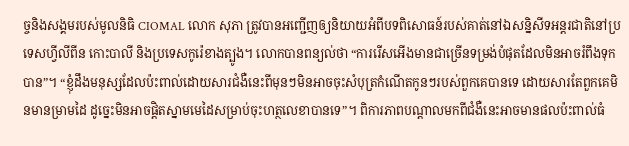ច្ចនិងសង្គមរបស់មូលនិធិ CIOMAL លោក សុភា ត្រូវបានអញ្ជើញឲ្យនិយាយអំពីបទពិសោធន៍របស់គាត់នៅឯសន្និសីទអន្តរជាតិនៅប្រទេសហ្វីលីពីន កោះបាលី និងប្រទេសកូរ៉េខាងត្បូង។ លោកបានពន្យល់ថា “ការរើសអើងមានជាច្រើនទម្រង់បំផុតដែលមិនអាចរំពឹងទុកបាន”។ “ខ្ញុំដឹងមនុស្សដែលប៉ះពាល់ដោយសារជំងឺនេះពីមុនៗមិនអាចចុះសំបុត្រកំណើតកូនៗរបស់ពួកគេបានទេ ដោយសារតែពួកគេមិនមានម្រាមដៃ ដូច្នេះមិនអាចផ្តិតស្នាមមេដៃសម្រាប់ចុះហត្ថលេខាបានទេ”។ ពិការភាពបណ្តាលមកពីជំងឺនេះអាចមានផលប៉ះពាល់ធំ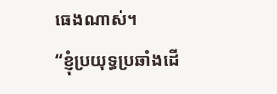ធេងណាស់។
“ខ្ញុំប្រយុទ្ធប្រឆាំងដើ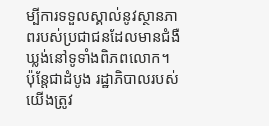ម្បីការទទួលស្គាល់នូវស្ថានភាពរបស់ប្រជាជនដែលមានជំងឺឃ្លង់នៅទូទាំងពិភពលោក។ ប៉ុន្តែជាដំបូង រដ្ឋាភិបាលរបស់យើងត្រូវ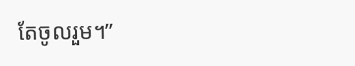តែចូលរួម។”